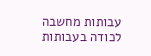עבותות מחשבה
לכודה בעבותות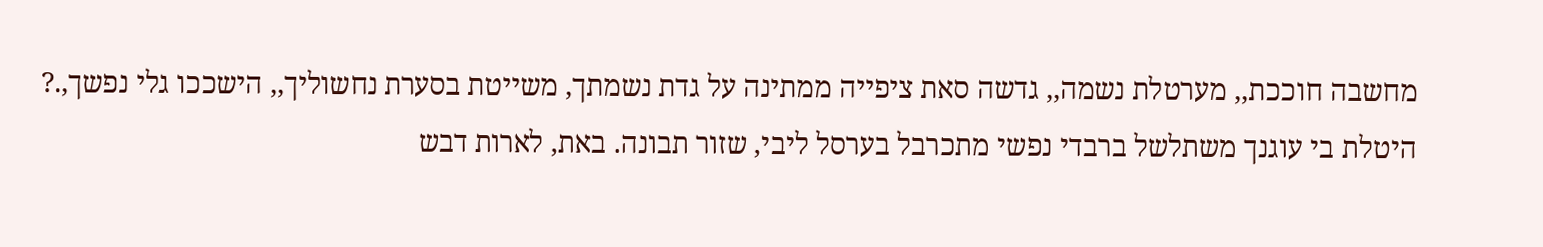מחשבה חוככת,, מערטלת נשמה,, גדשה סאת ציפייה ממתינה על גדת נשמתך, משייטת בסערת נחשוליך,, הישככו גלי נפשך,.? היטלת בי עוגנך משתלשל ברבדי נפשי מתכרבל בערסל ליבי, שזור תבונה. באת, לארות דבש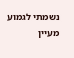נשמתי לגמוע מעיין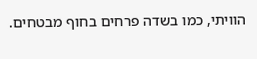הוויתי, כמו בשדה פרחים בחוף מבטחים.